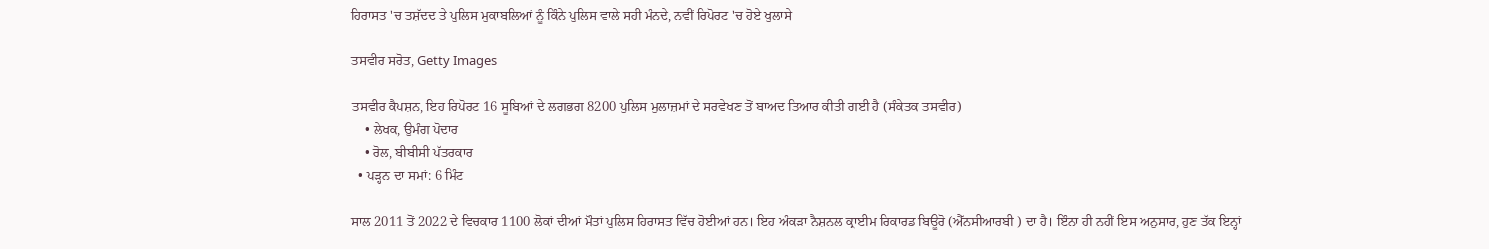ਹਿਰਾਸਤ 'ਚ ਤਸ਼ੱਦਦ ਤੇ ਪੁਲਿਸ ਮੁਕਾਬਲਿਆਂ ਨੂੰ ਕਿੰਨੇ ਪੁਲਿਸ ਵਾਲੇ ਸਹੀ ਮੰਨਦੇ, ਨਵੀਂ ਰਿਪੋਰਟ 'ਚ ਹੋਏ ਖੁਲਾਸੇ

ਤਸਵੀਰ ਸਰੋਤ, Getty Images

ਤਸਵੀਰ ਕੈਪਸ਼ਨ, ਇਹ ਰਿਪੋਰਟ 16 ਸੂਬਿਆਂ ਦੇ ਲਗਭਗ 8200 ਪੁਲਿਸ ਮੁਲਾਜ਼ਮਾਂ ਦੇ ਸਰਵੇਖਣ ਤੋਂ ਬਾਅਦ ਤਿਆਰ ਕੀਤੀ ਗਈ ਹੈ (ਸੰਕੇਤਕ ਤਸਵੀਰ)
    • ਲੇਖਕ, ਉਮੰਗ ਪੋਦਾਰ
    • ਰੋਲ, ਬੀਬੀਸੀ ਪੱਤਰਕਾਰ
  • ਪੜ੍ਹਨ ਦਾ ਸਮਾਂ: 6 ਮਿੰਟ

ਸਾਲ 2011 ਤੋਂ 2022 ਦੇ ਵਿਚਕਾਰ 1100 ਲੋਕਾਂ ਦੀਆਂ ਮੌਤਾਂ ਪੁਲਿਸ ਹਿਰਾਸਤ ਵਿੱਚ ਹੋਈਆਂ ਹਨ। ਇਹ ਅੰਕੜਾ ਨੈਸ਼ਨਲ ਕ੍ਰਾਈਮ ਰਿਕਾਰਡ ਬਿਊਰੋ (ਐੱਨਸੀਆਰਬੀ ) ਦਾ ਹੈ। ਇੰਨਾ ਹੀ ਨਹੀਂ ਇਸ ਅਨੁਸਾਰ, ਹੁਣ ਤੱਕ ਇਨ੍ਹਾਂ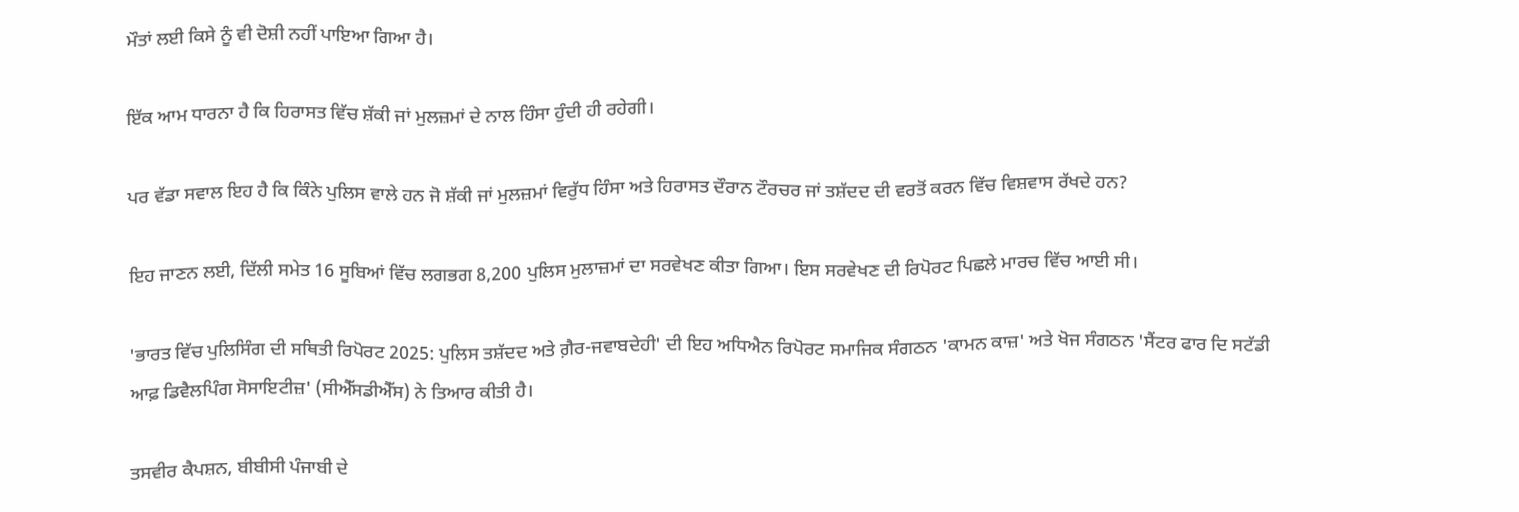ਮੌਤਾਂ ਲਈ ਕਿਸੇ ਨੂੰ ਵੀ ਦੋਸ਼ੀ ਨਹੀਂ ਪਾਇਆ ਗਿਆ ਹੈ।

ਇੱਕ ਆਮ ਧਾਰਨਾ ਹੈ ਕਿ ਹਿਰਾਸਤ ਵਿੱਚ ਸ਼ੱਕੀ ਜਾਂ ਮੁਲਜ਼ਮਾਂ ਦੇ ਨਾਲ ਹਿੰਸਾ ਹੁੰਦੀ ਹੀ ਰਹੇਗੀ।

ਪਰ ਵੱਡਾ ਸਵਾਲ ਇਹ ਹੈ ਕਿ ਕਿੰਨੇ ਪੁਲਿਸ ਵਾਲੇ ਹਨ ਜੋ ਸ਼ੱਕੀ ਜਾਂ ਮੁਲਜ਼ਮਾਂ ਵਿਰੁੱਧ ਹਿੰਸਾ ਅਤੇ ਹਿਰਾਸਤ ਦੌਰਾਨ ਟੌਰਚਰ ਜਾਂ ਤਸ਼ੱਦਦ ਦੀ ਵਰਤੋਂ ਕਰਨ ਵਿੱਚ ਵਿਸ਼ਵਾਸ ਰੱਖਦੇ ਹਨ?

ਇਹ ਜਾਣਨ ਲਈ, ਦਿੱਲੀ ਸਮੇਤ 16 ਸੂਬਿਆਂ ਵਿੱਚ ਲਗਭਗ 8,200 ਪੁਲਿਸ ਮੁਲਾਜ਼ਮਾਂ ਦਾ ਸਰਵੇਖਣ ਕੀਤਾ ਗਿਆ। ਇਸ ਸਰਵੇਖਣ ਦੀ ਰਿਪੋਰਟ ਪਿਛਲੇ ਮਾਰਚ ਵਿੱਚ ਆਈ ਸੀ।

'ਭਾਰਤ ਵਿੱਚ ਪੁਲਿਸਿੰਗ ਦੀ ਸਥਿਤੀ ਰਿਪੋਰਟ 2025: ਪੁਲਿਸ ਤਸ਼ੱਦਦ ਅਤੇ ਗ਼ੈਰ-ਜਵਾਬਦੇਹੀ' ਦੀ ਇਹ ਅਧਿਐਨ ਰਿਪੋਰਟ ਸਮਾਜਿਕ ਸੰਗਠਨ 'ਕਾਮਨ ਕਾਜ਼' ਅਤੇ ਖੋਜ ਸੰਗਠਨ 'ਸੈਂਟਰ ਫਾਰ ਦਿ ਸਟੱਡੀ ਆਫ਼ ਡਿਵੈਲਪਿੰਗ ਸੋਸਾਇਟੀਜ਼' (ਸੀਐੱਸਡੀਐੱਸ) ਨੇ ਤਿਆਰ ਕੀਤੀ ਹੈ।

ਤਸਵੀਰ ਕੈਪਸ਼ਨ, ਬੀਬੀਸੀ ਪੰਜਾਬੀ ਦੇ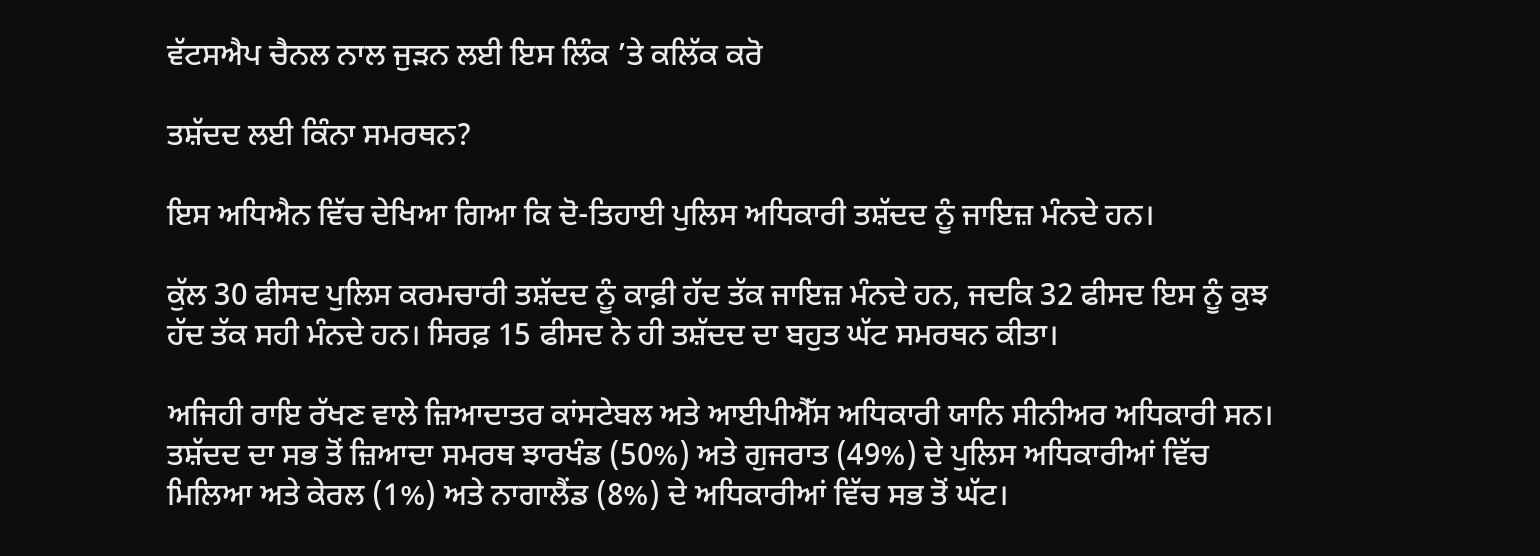ਵੱਟਸਐਪ ਚੈਨਲ ਨਾਲ ਜੁੜਨ ਲਈ ਇਸ ਲਿੰਕ ’ਤੇ ਕਲਿੱਕ ਕਰੋ

ਤਸ਼ੱਦਦ ਲਈ ਕਿੰਨਾ ਸਮਰਥਨ?

ਇਸ ਅਧਿਐਨ ਵਿੱਚ ਦੇਖਿਆ ਗਿਆ ਕਿ ਦੋ-ਤਿਹਾਈ ਪੁਲਿਸ ਅਧਿਕਾਰੀ ਤਸ਼ੱਦਦ ਨੂੰ ਜਾਇਜ਼ ਮੰਨਦੇ ਹਨ।

ਕੁੱਲ 30 ਫੀਸਦ ਪੁਲਿਸ ਕਰਮਚਾਰੀ ਤਸ਼ੱਦਦ ਨੂੰ ਕਾਫ਼ੀ ਹੱਦ ਤੱਕ ਜਾਇਜ਼ ਮੰਨਦੇ ਹਨ, ਜਦਕਿ 32 ਫੀਸਦ ਇਸ ਨੂੰ ਕੁਝ ਹੱਦ ਤੱਕ ਸਹੀ ਮੰਨਦੇ ਹਨ। ਸਿਰਫ਼ 15 ਫੀਸਦ ਨੇ ਹੀ ਤਸ਼ੱਦਦ ਦਾ ਬਹੁਤ ਘੱਟ ਸਮਰਥਨ ਕੀਤਾ।

ਅਜਿਹੀ ਰਾਇ ਰੱਖਣ ਵਾਲੇ ਜ਼ਿਆਦਾਤਰ ਕਾਂਸਟੇਬਲ ਅਤੇ ਆਈਪੀਐੱਸ ਅਧਿਕਾਰੀ ਯਾਨਿ ਸੀਨੀਅਰ ਅਧਿਕਾਰੀ ਸਨ। ਤਸ਼ੱਦਦ ਦਾ ਸਭ ਤੋਂ ਜ਼ਿਆਦਾ ਸਮਰਥ ਝਾਰਖੰਡ (50%) ਅਤੇ ਗੁਜਰਾਤ (49%) ਦੇ ਪੁਲਿਸ ਅਧਿਕਾਰੀਆਂ ਵਿੱਚ ਮਿਲਿਆ ਅਤੇ ਕੇਰਲ (1%) ਅਤੇ ਨਾਗਾਲੈਂਡ (8%) ਦੇ ਅਧਿਕਾਰੀਆਂ ਵਿੱਚ ਸਭ ਤੋਂ ਘੱਟ।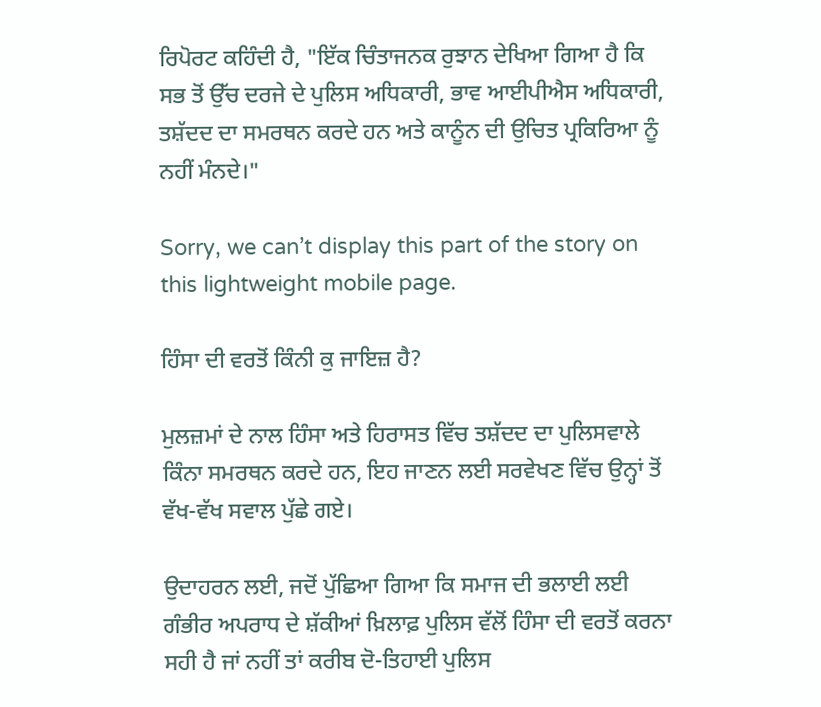ਰਿਪੋਰਟ ਕਹਿੰਦੀ ਹੈ, "ਇੱਕ ਚਿੰਤਾਜਨਕ ਰੁਝਾਨ ਦੇਖਿਆ ਗਿਆ ਹੈ ਕਿ ਸਭ ਤੋਂ ਉੱਚ ਦਰਜੇ ਦੇ ਪੁਲਿਸ ਅਧਿਕਾਰੀ, ਭਾਵ ਆਈਪੀਐਸ ਅਧਿਕਾਰੀ, ਤਸ਼ੱਦਦ ਦਾ ਸਮਰਥਨ ਕਰਦੇ ਹਨ ਅਤੇ ਕਾਨੂੰਨ ਦੀ ਉਚਿਤ ਪ੍ਰਕਿਰਿਆ ਨੂੰ ਨਹੀਂ ਮੰਨਦੇ।"

Sorry, we can’t display this part of the story on this lightweight mobile page.

ਹਿੰਸਾ ਦੀ ਵਰਤੋਂ ਕਿੰਨੀ ਕੁ ਜਾਇਜ਼ ਹੈ?

ਮੁਲਜ਼ਮਾਂ ਦੇ ਨਾਲ ਹਿੰਸਾ ਅਤੇ ਹਿਰਾਸਤ ਵਿੱਚ ਤਸ਼ੱਦਦ ਦਾ ਪੁਲਿਸਵਾਲੇ ਕਿੰਨਾ ਸਮਰਥਨ ਕਰਦੇ ਹਨ, ਇਹ ਜਾਣਨ ਲਈ ਸਰਵੇਖਣ ਵਿੱਚ ਉਨ੍ਹਾਂ ਤੋਂ ਵੱਖ-ਵੱਖ ਸਵਾਲ ਪੁੱਛੇ ਗਏ।

ਉਦਾਹਰਨ ਲਈ, ਜਦੋਂ ਪੁੱਛਿਆ ਗਿਆ ਕਿ ਸਮਾਜ ਦੀ ਭਲਾਈ ਲਈ ਗੰਭੀਰ ਅਪਰਾਧ ਦੇ ਸ਼ੱਕੀਆਂ ਖ਼ਿਲਾਫ਼ ਪੁਲਿਸ ਵੱਲੋਂ ਹਿੰਸਾ ਦੀ ਵਰਤੋਂ ਕਰਨਾ ਸਹੀ ਹੈ ਜਾਂ ਨਹੀਂ ਤਾਂ ਕਰੀਬ ਦੋ-ਤਿਹਾਈ ਪੁਲਿਸ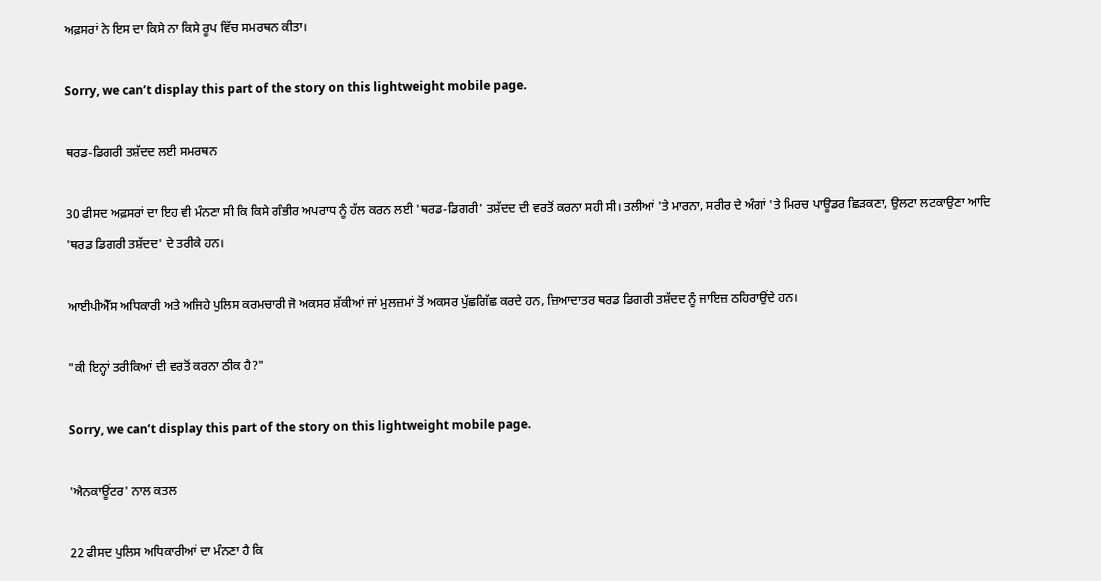ਅਫ਼ਸਰਾਂ ਨੇ ਇਸ ਦਾ ਕਿਸੇ ਨਾ ਕਿਸੇ ਰੂਪ ਵਿੱਚ ਸਮਰਥਨ ਕੀਤਾ।

Sorry, we can’t display this part of the story on this lightweight mobile page.

ਥਰਡ-ਡਿਗਰੀ ਤਸ਼ੱਦਦ ਲਈ ਸਮਰਥਨ

30 ਫੀਸਦ ਅਫ਼ਸਰਾਂ ਦਾ ਇਹ ਵੀ ਮੰਨਣਾ ਸੀ ਕਿ ਕਿਸੇ ਗੰਭੀਰ ਅਪਰਾਧ ਨੂੰ ਹੱਲ ਕਰਨ ਲਈ 'ਥਰਡ-ਡਿਗਰੀ' ਤਸ਼ੱਦਦ ਦੀ ਵਰਤੋਂ ਕਰਨਾ ਸਹੀ ਸੀ। ਤਲੀਆਂ 'ਤੇ ਮਾਰਨਾ, ਸਰੀਰ ਦੇ ਅੰਗਾਂ 'ਤੇ ਮਿਰਚ ਪਾਊਡਰ ਛਿੜਕਣਾ, ਉਲਟਾ ਲਟਕਾਉਣਾ ਆਦਿ 'ਥਰਡ ਡਿਗਰੀ ਤਸ਼ੱਦਦ' ਦੇ ਤਰੀਕੇ ਹਨ।

ਆਈਪੀਐੱਸ ਅਧਿਕਾਰੀ ਅਤੇ ਅਜਿਹੇ ਪੁਲਿਸ ਕਰਮਚਾਰੀ ਜੋ ਅਕਸਰ ਸ਼ੱਕੀਆਂ ਜਾਂ ਮੁਲਜ਼ਮਾਂ ਤੋਂ ਅਕਸਰ ਪੁੱਛਗਿੱਛ ਕਰਦੇ ਹਨ, ਜ਼ਿਆਦਾਤਰ ਥਰਡ ਡਿਗਰੀ ਤਸ਼ੱਦਦ ਨੂੰ ਜਾਇਜ਼ ਠਹਿਰਾਉਂਦੇ ਹਨ।

"ਕੀ ਇਨ੍ਹਾਂ ਤਰੀਕਿਆਂ ਦੀ ਵਰਤੋਂ ਕਰਨਾ ਠੀਕ ਹੈ?"

Sorry, we can’t display this part of the story on this lightweight mobile page.

'ਐਨਕਾਊਂਟਰ' ਨਾਲ ਕਤਲ

22 ਫੀਸਦ ਪੁਲਿਸ ਅਧਿਕਾਰੀਆਂ ਦਾ ਮੰਨਣਾ ਹੈ ਕਿ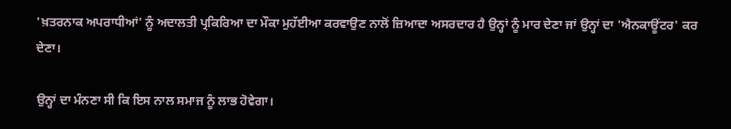'ਖ਼ਤਰਨਾਕ ਅਪਰਾਧੀਆਂ' ਨੂੰ ਅਦਾਲਤੀ ਪ੍ਰਕਿਰਿਆ ਦਾ ਮੌਕਾ ਮੁਹੱਈਆ ਕਰਵਾਉਣ ਨਾਲੋਂ ਜ਼ਿਆਦਾ ਅਸਰਦਾਰ ਹੈ ਉਨ੍ਹਾਂ ਨੂੰ ਮਾਰ ਦੇਣਾ ਜਾਂ ਉਨ੍ਹਾਂ ਦਾ 'ਐਨਕਾਊਂਟਰ' ਕਰ ਦੇਣਾ।

ਉਨ੍ਹਾਂ ਦਾ ਮੰਨਣਾ ਸੀ ਕਿ ਇਸ ਨਾਲ ਸਮਾਜ ਨੂੰ ਲਾਭ ਹੋਵੇਗਾ।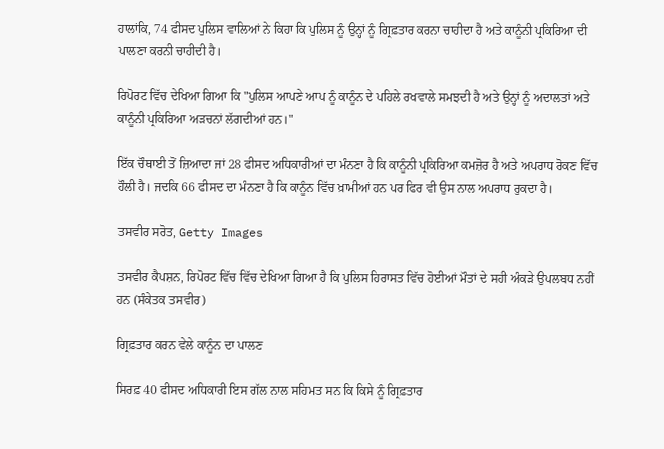ਹਾਲਾਂਕਿ, 74 ਫੀਸਦ ਪੁਲਿਸ ਵਾਲਿਆਂ ਨੇ ਕਿਹਾ ਕਿ ਪੁਲਿਸ ਨੂੰ ਉਨ੍ਹਾਂ ਨੂੰ ਗ੍ਰਿਫ਼ਤਾਰ ਕਰਨਾ ਚਾਹੀਦਾ ਹੈ ਅਤੇ ਕਾਨੂੰਨੀ ਪ੍ਰਕਿਰਿਆ ਦੀ ਪਾਲਣਾ ਕਰਨੀ ਚਾਹੀਦੀ ਹੈ।

ਰਿਪੋਰਟ ਵਿੱਚ ਦੇਖਿਆ ਗਿਆ ਕਿ "ਪੁਲਿਸ ਆਪਣੇ ਆਪ ਨੂੰ ਕਾਨੂੰਨ ਦੇ ਪਹਿਲੇ ਰਖਵਾਲੇ ਸਮਝਦੀ ਹੈ ਅਤੇ ਉਨ੍ਹਾਂ ਨੂੰ ਅਦਾਲਤਾਂ ਅਤੇ ਕਾਨੂੰਨੀ ਪ੍ਰਕਿਰਿਆ ਅੜਚਨਾਂ ਲੱਗਦੀਆਂ ਹਨ।"

ਇੱਕ ਚੌਥਾਈ ਤੋਂ ਜ਼ਿਆਦਾ ਜਾਂ 28 ਫੀਸਦ ਅਧਿਕਾਰੀਆਂ ਦਾ ਮੰਨਣਾ ਹੈ ਕਿ ਕਾਨੂੰਨੀ ਪ੍ਰਕਿਰਿਆ ਕਮਜ਼ੋਰ ਹੈ ਅਤੇ ਅਪਰਾਧ ਰੋਕਣ ਵਿੱਚ ਹੌਲੀ ਹੈ। ਜਦਕਿ 66 ਫੀਸਦ ਦਾ ਮੰਨਣਾ ਹੈ ਕਿ ਕਾਨੂੰਨ ਵਿੱਚ ਖ਼ਾਮੀਆਂ ਹਨ ਪਰ ਫਿਰ ਵੀ ਉਸ ਨਾਲ ਅਪਰਾਧ ਰੁਕਦਾ ਹੈ।

ਤਸਵੀਰ ਸਰੋਤ, Getty Images

ਤਸਵੀਰ ਕੈਪਸ਼ਨ, ਰਿਪੋਰਟ ਵਿੱਚ ਵਿੱਚ ਦੇਖਿਆ ਗਿਆ ਹੈ ਕਿ ਪੁਲਿਸ ਹਿਰਾਸਤ ਵਿੱਚ ਹੋਈਆਂ ਮੌਤਾਂ ਦੇ ਸਹੀ ਅੰਕੜੇ ਉਪਲਬਧ ਨਹੀਂ ਹਨ (ਸੰਕੇਤਕ ਤਸਵੀਰ)

ਗ੍ਰਿਫ਼ਤਾਰ ਕਰਨ ਵੇਲੇ ਕਾਨੂੰਨ ਦਾ ਪਾਲਣ

ਸਿਰਫ਼ 40 ਫੀਸਦ ਅਧਿਕਾਰੀ ਇਸ ਗੱਲ ਨਾਲ ਸਹਿਮਤ ਸਨ ਕਿ ਕਿਸੇ ਨੂੰ ਗ੍ਰਿਫ਼ਤਾਰ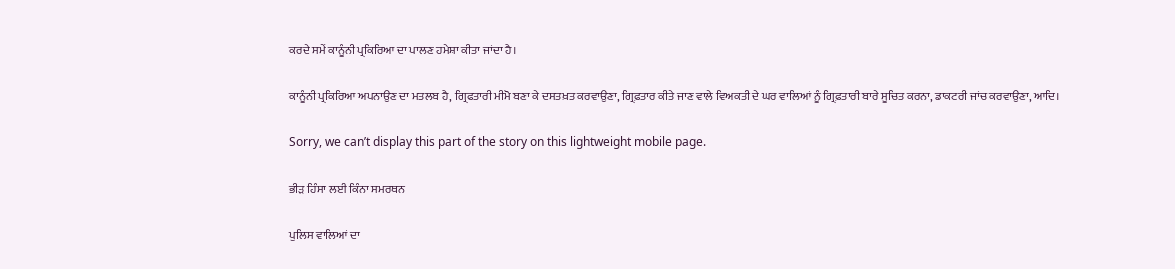ਕਰਦੇ ਸਮੇਂ ਕਾਨੂੰਨੀ ਪ੍ਰਕਿਰਿਆ ਦਾ ਪਾਲਣ ਹਮੇਸ਼ਾ ਕੀਤਾ ਜਾਂਦਾ ਹੈ।

ਕਾਨੂੰਨੀ ਪ੍ਰਕਿਰਿਆ ਅਪਨਾਉਣ ਦਾ ਮਤਲਬ ਹੈ, ਗ੍ਰਿਫਤਾਰੀ ਮੀਮੋ ਬਣਾ ਕੇ ਦਸਤਖ਼ਤ ਕਰਵਾਉਣਾ, ਗ੍ਰਿਫ਼ਤਾਰ ਕੀਤੇ ਜਾਣ ਵਾਲੇ ਵਿਅਕਤੀ ਦੇ ਘਰ ਵਾਲਿਆਂ ਨੂੰ ਗ੍ਰਿਫ਼ਤਾਰੀ ਬਾਰੇ ਸੂਚਿਤ ਕਰਨਾ, ਡਾਕਟਰੀ ਜਾਂਚ ਕਰਵਾਉਣਾ, ਆਦਿ।

Sorry, we can’t display this part of the story on this lightweight mobile page.

ਭੀੜ ਹਿੰਸਾ ਲਈ ਕਿੰਨਾ ਸਮਰਥਨ

ਪੁਲਿਸ ਵਾਲਿਆਂ ਦਾ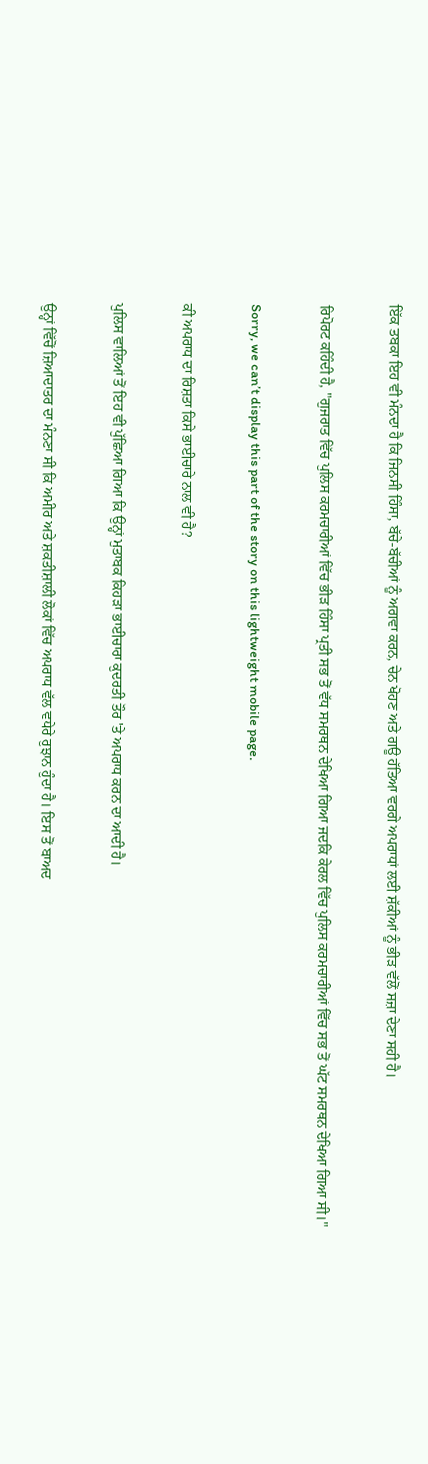ਇੱਕ ਤਬਕਾ ਇਹ ਵੀ ਮੰਨਦਾ ਹੈ ਕਿ ਜਿਨਸੀ ਹਿੰਸਾ, ਬੱਚੇ-ਬੱਚੀਆਂ ਨੂੰ ਅਗਵਾ ਕਰਨ, ਚੇਨ ਖੋਹਣ ਅਤੇ ਗਊ ਹੱਤਿਆ ਵਰਗੇ ਅਪਰਾਧਾਂ ਲਈ ਸ਼ੱਕੀਆਂ ਨੂੰ ਭੀੜ ਵੱਲੋਂ ਸਜ਼ਾ ਦੇਣਾ ਸਹੀ ਹੈ।

ਰਿਪੋਰਟ ਕਹਿੰਦੀ ਹੈ, "ਗੁਜਰਾਤ ਵਿੱਚ ਪੁਲਿਸ ਕਰਮਚਾਰੀਆਂ ਵਿੱਚ ਭੀੜ ਹਿੰਸਾ ਪ੍ਰਤੀ ਸਭ ਤੋਂ ਵੱਧ ਸਮਰਥਨ ਦੇਖਿਆ ਗਿਆ ਜਦਕਿ ਕੇਰਲ ਵਿੱਚ ਪੁਲਿਸ ਕਰਮਚਾਰੀਆਂ ਵਿੱਚ ਸਭ ਤੋਂ ਘੱਟ ਸਮਰਥਨ ਦੇਖਿਆ ਗਿਆ ਸੀ।"

Sorry, we can’t display this part of the story on this lightweight mobile page.

ਕੀ ਅਪਰਾਧ ਦਾ ਰਿਸ਼ਤਾ ਕਿਸੇ ਭਾਈਚਾਰੇ ਨਾਲ ਵੀ ਹੈ?

ਪੁਲਿਸ ਵਾਲਿਆਂ ਤੋਂ ਇਹ ਵੀ ਪੁੱਛਿਆ ਗਿਆ ਕਿ ਉਨ੍ਹਾਂ ਮੁਤਾਬਕ ਕਿਹੜਾ ਭਾਈਚਾਰਾ ਕੁਦਰਤੀ ਤੌਰ 'ਤੇ ਅਪਰਾਧ ਕਰਨ ਦਾ ਆਦੀ ਹੈ।

ਉਨ੍ਹਾਂ ਵਿੱਚੋਂ ਜ਼ਿਆਦਾਤਰ ਦਾ ਮੰਨਣਾ ਸੀ ਕਿ ਅਮੀਰ ਅਤੇ ਸ਼ਕਤੀਸ਼ਾਲੀ ਲੋਕਾਂ ਵਿੱਚ ਅਪਰਾਧ ਵੱਲ ਵਧੇਰੇ ਰੁਝਾਨ ਹੁੰਦਾ ਹੈ। ਇਸ ਤੋਂ ਬਾਅਦ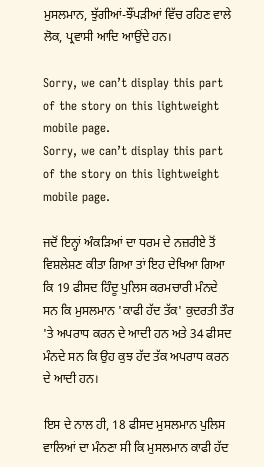ਮੁਸਲਮਾਨ, ਝੁੱਗੀਆਂ-ਝੌਂਪੜੀਆਂ ਵਿੱਚ ਰਹਿਣ ਵਾਲੇ ਲੋਕ, ਪ੍ਰਵਾਸੀ ਆਦਿ ਆਉਂਦੇ ਹਨ।

Sorry, we can’t display this part of the story on this lightweight mobile page.
Sorry, we can’t display this part of the story on this lightweight mobile page.

ਜਦੋਂ ਇਨ੍ਹਾਂ ਅੰਕੜਿਆਂ ਦਾ ਧਰਮ ਦੇ ਨਜ਼ਰੀਏ ਤੋਂ ਵਿਸ਼ਲੇਸ਼ਣ ਕੀਤਾ ਗਿਆ ਤਾਂ ਇਹ ਦੇਖਿਆ ਗਿਆ ਕਿ 19 ਫੀਸਦ ਹਿੰਦੂ ਪੁਲਿਸ ਕਰਮਚਾਰੀ ਮੰਨਦੇ ਸਨ ਕਿ ਮੁਸਲਮਾਨ 'ਕਾਫੀ ਹੱਦ ਤੱਕ' ਕੁਦਰਤੀ ਤੌਰ 'ਤੇ ਅਪਰਾਧ ਕਰਨ ਦੇ ਆਦੀ ਹਨ ਅਤੇ 34 ਫੀਸਦ ਮੰਨਦੇ ਸਨ ਕਿ ਉਹ ਕੁਝ ਹੱਦ ਤੱਕ ਅਪਰਾਧ ਕਰਨ ਦੇ ਆਦੀ ਹਨ।

ਇਸ ਦੇ ਨਾਲ ਹੀ, 18 ਫੀਸਦ ਮੁਸਲਮਾਨ ਪੁਲਿਸ ਵਾਲਿਆਂ ਦਾ ਮੰਨਣਾ ਸੀ ਕਿ ਮੁਸਲਮਾਨ ਕਾਫੀ ਹੱਦ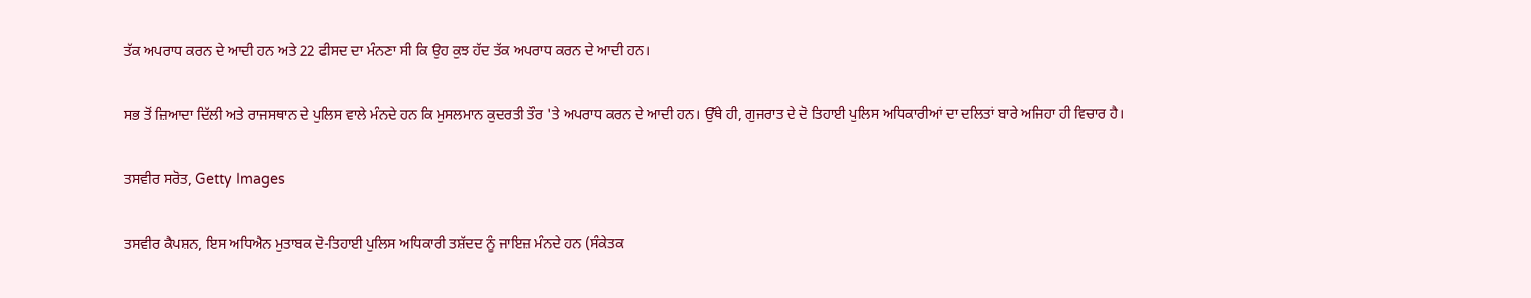ਤੱਕ ਅਪਰਾਧ ਕਰਨ ਦੇ ਆਦੀ ਹਨ ਅਤੇ 22 ਫੀਸਦ ਦਾ ਮੰਨਣਾ ਸੀ ਕਿ ਉਹ ਕੁਝ ਹੱਦ ਤੱਕ ਅਪਰਾਧ ਕਰਨ ਦੇ ਆਦੀ ਹਨ।

ਸਭ ਤੋਂ ਜ਼ਿਆਦਾ ਦਿੱਲੀ ਅਤੇ ਰਾਜਸਥਾਨ ਦੇ ਪੁਲਿਸ ਵਾਲੇ ਮੰਨਦੇ ਹਨ ਕਿ ਮੁਸਲਮਾਨ ਕੁਦਰਤੀ ਤੌਰ 'ਤੇ ਅਪਰਾਧ ਕਰਨ ਦੇ ਆਦੀ ਹਨ। ਉੱਥੇ ਹੀ, ਗੁਜਰਾਤ ਦੇ ਦੋ ਤਿਹਾਈ ਪੁਲਿਸ ਅਧਿਕਾਰੀਆਂ ਦਾ ਦਲਿਤਾਂ ਬਾਰੇ ਅਜਿਹਾ ਹੀ ਵਿਚਾਰ ਹੈ।

ਤਸਵੀਰ ਸਰੋਤ, Getty Images

ਤਸਵੀਰ ਕੈਪਸ਼ਨ, ਇਸ ਅਧਿਐਨ ਮੁਤਾਬਕ ਦੋ-ਤਿਹਾਈ ਪੁਲਿਸ ਅਧਿਕਾਰੀ ਤਸ਼ੱਦਦ ਨੂੰ ਜਾਇਜ਼ ਮੰਨਦੇ ਹਨ (ਸੰਕੇਤਕ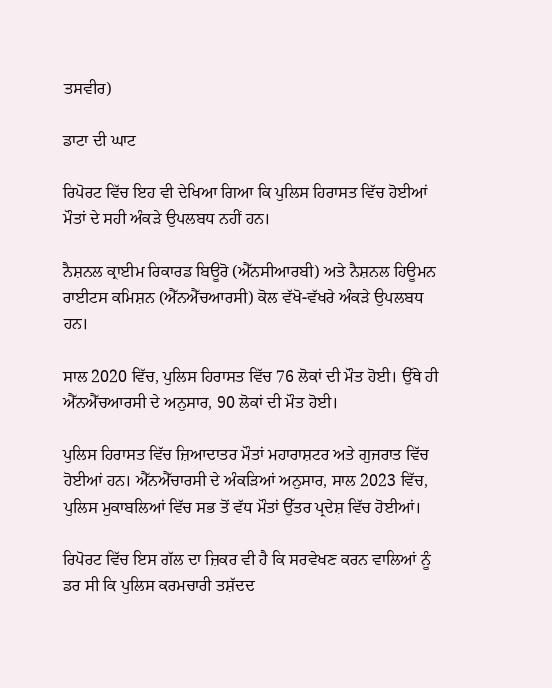ਤਸਵੀਰ)

ਡਾਟਾ ਦੀ ਘਾਟ

ਰਿਪੋਰਟ ਵਿੱਚ ਇਹ ਵੀ ਦੇਖਿਆ ਗਿਆ ਕਿ ਪੁਲਿਸ ਹਿਰਾਸਤ ਵਿੱਚ ਹੋਈਆਂ ਮੌਤਾਂ ਦੇ ਸਹੀ ਅੰਕੜੇ ਉਪਲਬਧ ਨਹੀਂ ਹਨ।

ਨੈਸ਼ਨਲ ਕ੍ਰਾਈਮ ਰਿਕਾਰਡ ਬਿਊਰੋ (ਐੱਨਸੀਆਰਬੀ) ਅਤੇ ਨੈਸ਼ਨਲ ਹਿਊਮਨ ਰਾਈਟਸ ਕਮਿਸ਼ਨ (ਐੱਨਐੱਚਆਰਸੀ) ਕੋਲ ਵੱਖੋ-ਵੱਖਰੇ ਅੰਕੜੇ ਉਪਲਬਧ ਹਨ।

ਸਾਲ 2020 ਵਿੱਚ, ਪੁਲਿਸ ਹਿਰਾਸਤ ਵਿੱਚ 76 ਲੋਕਾਂ ਦੀ ਮੌਤ ਹੋਈ। ਉੱਥੇ ਹੀ ਐੱਨਐੱਚਆਰਸੀ ਦੇ ਅਨੁਸਾਰ, 90 ਲੋਕਾਂ ਦੀ ਮੌਤ ਹੋਈ।

ਪੁਲਿਸ ਹਿਰਾਸਤ ਵਿੱਚ ਜ਼ਿਆਦਾਤਰ ਮੌਤਾਂ ਮਹਾਰਾਸ਼ਟਰ ਅਤੇ ਗੁਜਰਾਤ ਵਿੱਚ ਹੋਈਆਂ ਹਨ। ਐੱਨਐੱਚਾਰਸੀ ਦੇ ਅੰਕੜਿਆਂ ਅਨੁਸਾਰ, ਸਾਲ 2023 ਵਿੱਚ, ਪੁਲਿਸ ਮੁਕਾਬਲਿਆਂ ਵਿੱਚ ਸਭ ਤੋਂ ਵੱਧ ਮੌਤਾਂ ਉੱਤਰ ਪ੍ਰਦੇਸ਼ ਵਿੱਚ ਹੋਈਆਂ।

ਰਿਪੋਰਟ ਵਿੱਚ ਇਸ ਗੱਲ ਦਾ ਜ਼ਿਕਰ ਵੀ ਹੈ ਕਿ ਸਰਵੇਖਣ ਕਰਨ ਵਾਲਿਆਂ ਨੂੰ ਡਰ ਸੀ ਕਿ ਪੁਲਿਸ ਕਰਮਚਾਰੀ ਤਸ਼ੱਦਦ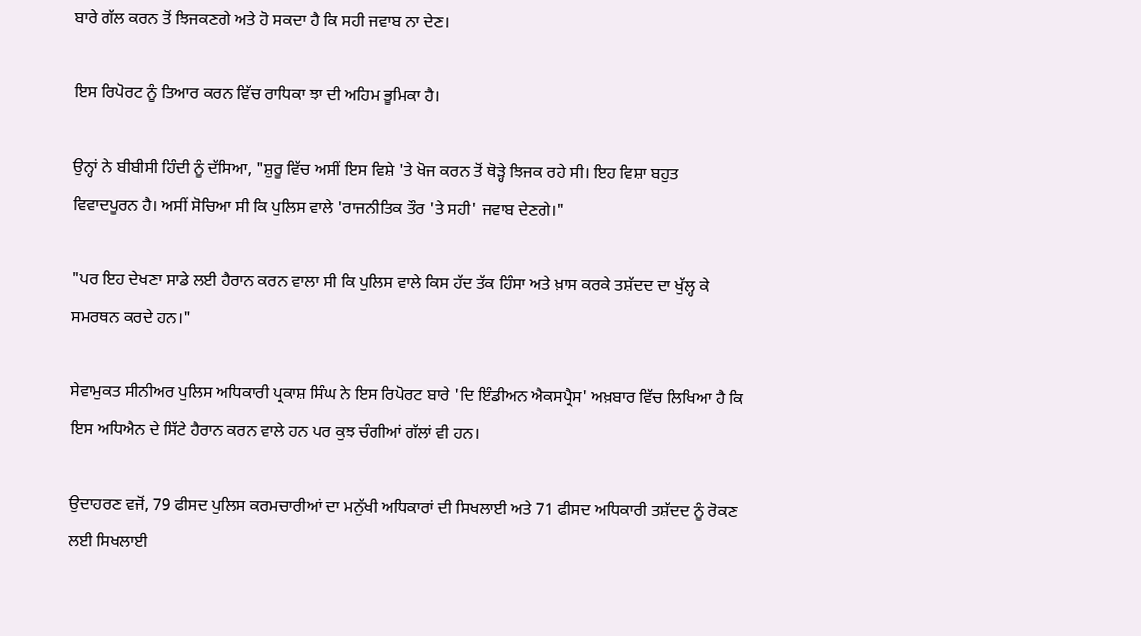ਬਾਰੇ ਗੱਲ ਕਰਨ ਤੋਂ ਝਿਜਕਣਗੇ ਅਤੇ ਹੋ ਸਕਦਾ ਹੈ ਕਿ ਸਹੀ ਜਵਾਬ ਨਾ ਦੇਣ।

ਇਸ ਰਿਪੋਰਟ ਨੂੰ ਤਿਆਰ ਕਰਨ ਵਿੱਚ ਰਾਧਿਕਾ ਝਾ ਦੀ ਅਹਿਮ ਭੂਮਿਕਾ ਹੈ।

ਉਨ੍ਹਾਂ ਨੇ ਬੀਬੀਸੀ ਹਿੰਦੀ ਨੂੰ ਦੱਸਿਆ, "ਸ਼ੁਰੂ ਵਿੱਚ ਅਸੀਂ ਇਸ ਵਿਸ਼ੇ 'ਤੇ ਖੋਜ ਕਰਨ ਤੋਂ ਥੋੜ੍ਹੇ ਝਿਜਕ ਰਹੇ ਸੀ। ਇਹ ਵਿਸ਼ਾ ਬਹੁਤ ਵਿਵਾਦਪੂਰਨ ਹੈ। ਅਸੀਂ ਸੋਚਿਆ ਸੀ ਕਿ ਪੁਲਿਸ ਵਾਲੇ 'ਰਾਜਨੀਤਿਕ ਤੌਰ 'ਤੇ ਸਹੀ' ਜਵਾਬ ਦੇਣਗੇ।"

"ਪਰ ਇਹ ਦੇਖਣਾ ਸਾਡੇ ਲਈ ਹੈਰਾਨ ਕਰਨ ਵਾਲਾ ਸੀ ਕਿ ਪੁਲਿਸ ਵਾਲੇ ਕਿਸ ਹੱਦ ਤੱਕ ਹਿੰਸਾ ਅਤੇ ਖ਼ਾਸ ਕਰਕੇ ਤਸ਼ੱਦਦ ਦਾ ਖੁੱਲ੍ਹ ਕੇ ਸਮਰਥਨ ਕਰਦੇ ਹਨ।"

ਸੇਵਾਮੁਕਤ ਸੀਨੀਅਰ ਪੁਲਿਸ ਅਧਿਕਾਰੀ ਪ੍ਰਕਾਸ਼ ਸਿੰਘ ਨੇ ਇਸ ਰਿਪੋਰਟ ਬਾਰੇ 'ਦਿ ਇੰਡੀਅਨ ਐਕਸਪ੍ਰੈਸ' ਅਖ਼ਬਾਰ ਵਿੱਚ ਲਿਖਿਆ ਹੈ ਕਿ ਇਸ ਅਧਿਐਨ ਦੇ ਸਿੱਟੇ ਹੈਰਾਨ ਕਰਨ ਵਾਲੇ ਹਨ ਪਰ ਕੁਝ ਚੰਗੀਆਂ ਗੱਲਾਂ ਵੀ ਹਨ।

ਉਦਾਹਰਣ ਵਜੋਂ, 79 ਫੀਸਦ ਪੁਲਿਸ ਕਰਮਚਾਰੀਆਂ ਦਾ ਮਨੁੱਖੀ ਅਧਿਕਾਰਾਂ ਦੀ ਸਿਖਲਾਈ ਅਤੇ 71 ਫੀਸਦ ਅਧਿਕਾਰੀ ਤਸ਼ੱਦਦ ਨੂੰ ਰੋਕਣ ਲਈ ਸਿਖਲਾਈ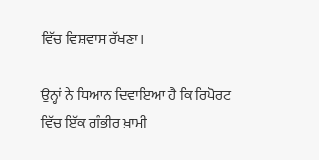ਵਿੱਚ ਵਿਸ਼ਵਾਸ ਰੱਖਣਾ।

ਉਨ੍ਹਾਂ ਨੇ ਧਿਆਨ ਦਿਵਾਇਆ ਹੈ ਕਿ ਰਿਪੋਰਟ ਵਿੱਚ ਇੱਕ ਗੰਭੀਰ ਖ਼ਾਮੀ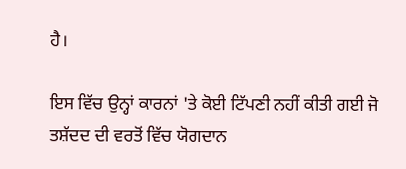ਹੈ।

ਇਸ ਵਿੱਚ ਉਨ੍ਹਾਂ ਕਾਰਨਾਂ 'ਤੇ ਕੋਈ ਟਿੱਪਣੀ ਨਹੀਂ ਕੀਤੀ ਗਈ ਜੋ ਤਸ਼ੱਦਦ ਦੀ ਵਰਤੋਂ ਵਿੱਚ ਯੋਗਦਾਨ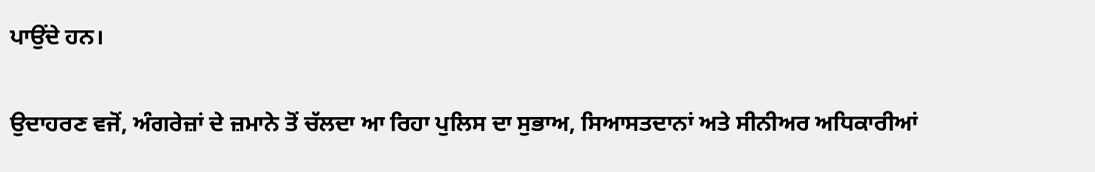ਪਾਉਂਦੇ ਹਨ।

ਉਦਾਹਰਣ ਵਜੋਂ, ਅੰਗਰੇਜ਼ਾਂ ਦੇ ਜ਼ਮਾਨੇ ਤੋਂ ਚੱਲਦਾ ਆ ਰਿਹਾ ਪੁਲਿਸ ਦਾ ਸੁਭਾਅ, ਸਿਆਸਤਦਾਨਾਂ ਅਤੇ ਸੀਨੀਅਰ ਅਧਿਕਾਰੀਆਂ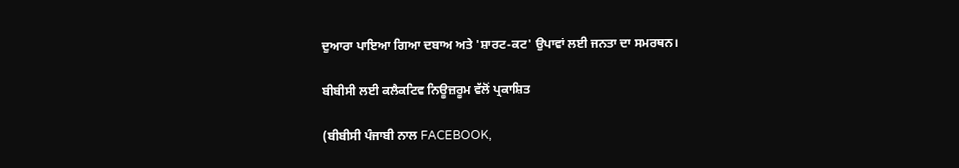ਦੁਆਰਾ ਪਾਇਆ ਗਿਆ ਦਬਾਅ ਅਤੇ 'ਸ਼ਾਰਟ-ਕਟ' ਉਪਾਵਾਂ ਲਈ ਜਨਤਾ ਦਾ ਸਮਰਥਨ।

ਬੀਬੀਸੀ ਲਈ ਕਲੈਕਟਿਵ ਨਿਊਜ਼ਰੂਮ ਵੱਲੋਂ ਪ੍ਰਕਾਸ਼ਿਤ

(ਬੀਬੀਸੀ ਪੰਜਾਬੀ ਨਾਲ FACEBOOK,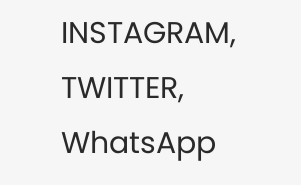INSTAGRAM, TWITTER, WhatsApp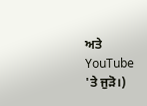ਅਤੇ YouTube 'ਤੇ ਜੁੜੋ।)